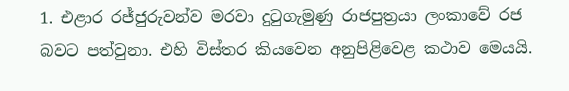1. එළාර රජ්ජුරුවන්ව මරවා දුටුගැමුණු රාජපුත්‍රයා ලංකාවේ රජ බවට පත්වුනා. එහි විස්තර කියවෙන අනුපිළිවෙළ කථාව මෙයයි.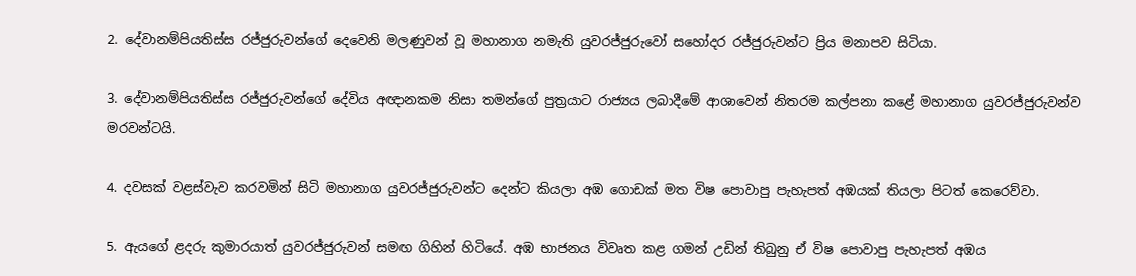2. දේවානම්පියතිස්ස රජ්ජුරුවන්ගේ දෙවෙනි මලණුවන් වූ මහානාග නමැති යුවරජ්ජුරුවෝ සහෝදර රජ්ජුරුවන්ට ප්‍රිය මනාපව සිටියා.

3. දේවානම්පියතිස්ස රජ්ජුරුවන්ගේ දේවිය අඥානකම නිසා තමන්ගේ පුත්‍රයාට රාජ්‍යය ලබාදීමේ ආශාවෙන් නිතරම කල්පනා කළේ මහානාග යුවරජ්ජුරුවන්ව මරවන්ටයි.

4. දවසක් වළස්වැව කරවමින් සිටි මහානාග යුවරජ්ජුරුවන්ට දෙන්ට කියලා අඹ ගොඩක් මත විෂ පොවාපු පැහැපත් අඹයක් තියලා පිටත් කෙරෙව්වා.

5. ඇයගේ ළදරු කුමාරයාත් යුවරජ්ජුරුවන් සමඟ ගිහින් හිටියේ. අඹ භාජනය විවෘත කළ ගමන් උඩින් තිබුනු ඒ විෂ පොවාපු පැහැපත් අඹය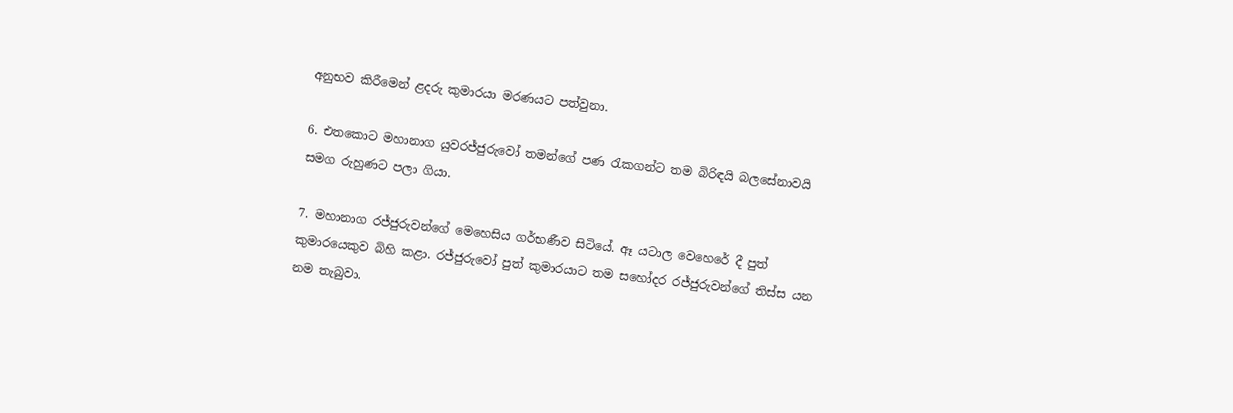අනුභව කිරීමෙන් ළදරු කුමාරයා මරණයට පත්වුනා.

6. එතකොට මහානාග යුවරජ්ජුරුවෝ තමන්ගේ පණ රැකගන්ට තම බිරිඳයි බලසේනාවයි සමග රුහුණට පලා ගියා.

7. මහානාග රජ්ජුරුවන්ගේ මෙහෙසිය ගර්භණීව සිටියේ. ඈ යටාල වෙහෙරේ දී පුත් කුමාරයෙකුව බිහි කළා. රජ්ජුරුවෝ පුත් කුමාරයාට තම සහෝදර රජ්ජුරුවන්ගේ තිස්ස යන නම තැබුවා.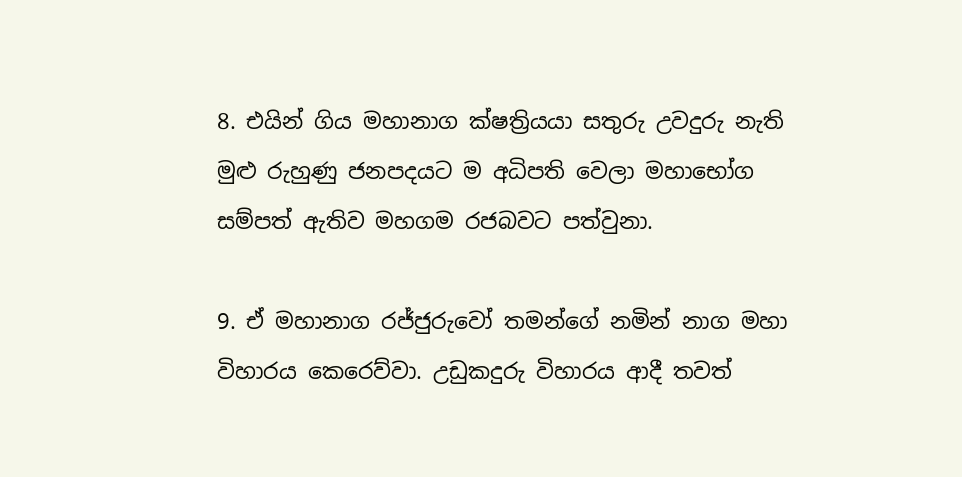8. එයින් ගිය මහානාග ක්ෂත්‍රියයා සතුරු උවදුරු නැති මුළු රුහුණු ජනපදයට ම අධිපති වෙලා මහාභෝග සම්පත් ඇතිව මහගම රජබවට පත්වුනා.

9. ඒ මහානාග රජ්ජුරුවෝ තමන්ගේ නමින් නාග මහා විහාරය කෙරෙව්වා. උඩුකදුරු විහාරය ආදී තවත්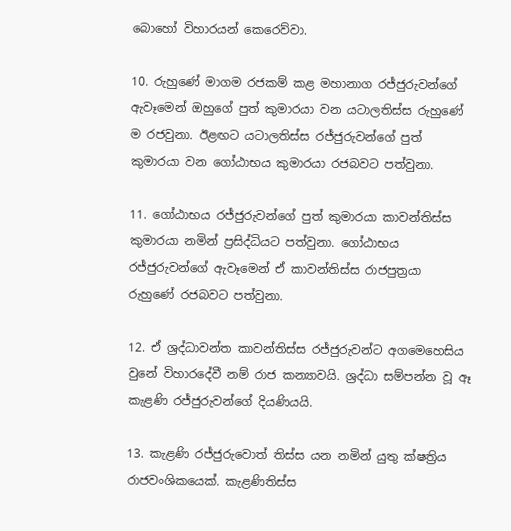බොහෝ විහාරයන් කෙරෙව්වා.

10. රුහුණේ මාගම රජකම් කළ මහානාග රජ්ජුරුවන්ගේ ඇවෑමෙන් ඔහුගේ පුත් කුමාරයා වන යටාලතිස්ස රුහුණේ ම රජවුනා. ඊළඟට යටාලතිස්ස රජ්ජුරුවන්ගේ පුත් කුමාරයා වන ගෝඨාභය කුමාරයා රජබවට පත්වුනා.

11. ගෝඨාභය රජ්ජුරුවන්ගේ පුත් කුමාරයා කාවන්තිස්ස කුමාරයා නමින් ප්‍රසිද්ධියට පත්වුනා. ගෝඨාභය රජ්ජුරුවන්ගේ ඇවෑමෙන් ඒ කාවන්තිස්ස රාජපුත්‍රයා රුහුණේ රජබවට පත්වුනා.

12. ඒ ශ්‍රද්ධාවන්ත කාවන්තිස්ස රජ්ජුරුවන්ට අගමෙහෙසිය වුනේ විහාරදේවී නම් රාජ කන්‍යාවයි. ශ්‍රද්ධා සම්පන්න වූ ඈ කැළණි රජ්ජුරුවන්ගේ දියණියයි.

13. කැළණි රජ්ජුරුවොත් තිස්ස යන නමින් යුතු ක්ෂත්‍රිය රාජවංශිකයෙක්. කැළණිතිස්ස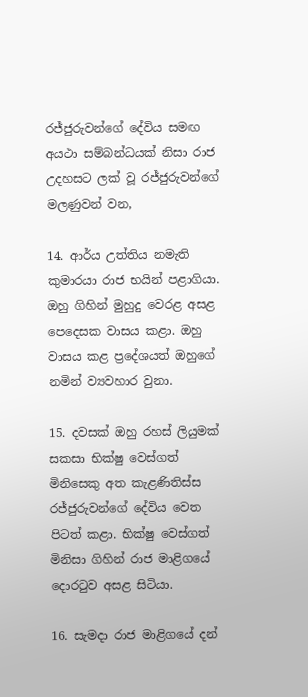රජ්ජුරුවන්ගේ දේවිය සමඟ අයථා සම්බන්ධයක් නිසා රාජ උදහසට ලක් වූ රජ්ජුරුවන්ගේ මලණුවන් වන,

14. ආර්ය උත්තිය නමැති කුමාරයා රාජ භයින් පළාගියා. ඔහු ගිහින් මුහුදු වෙරළ අසළ පෙදෙසක වාසය කළා. ඔහු වාසය කළ ප්‍රදේශයත් ඔහුගේ නමින් ව්‍යවහාර වුනා.

15. දවසක් ඔහු රහස් ලියුමක් සකසා භික්ෂු වෙස්ගත් මිනිසෙකු අත කැළණිතිස්ස රජ්ජුරුවන්ගේ දේවිය වෙත පිටත් කළා. භික්ෂු වෙස්ගත් මිනිසා ගිහින් රාජ මාළිගයේ දොරටුව අසළ සිටියා.

16. සැමදා රාජ මාළිගයේ දන්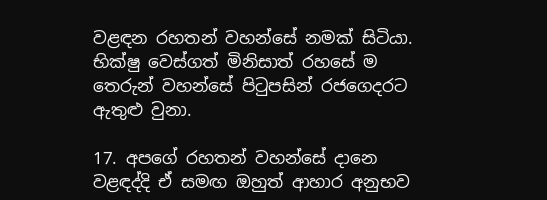වළඳන රහතන් වහන්සේ නමක් සිටියා. භික්ෂු වෙස්ගත් මිනිසාත් රහසේ ම තෙරුන් වහන්සේ පිටුපසින් රජගෙදරට ඇතුළු වුනා.

17. අපගේ රහතන් වහන්සේ දානෙ වළඳද්දි ඒ සමඟ ඔහුත් ආහාර අනුභව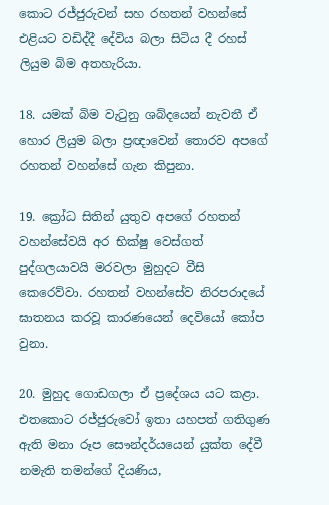කොට රජ්ජුරුවන් සහ රහතන් වහන්සේ එළියට වඩිද්දී දේවිය බලා සිටිය දී රහස් ලියුම බිම අතහැරියා.

18. යමක් බිම වැටුනු ශබ්දයෙන් නැවතී ඒ හොර ලියුම බලා ප්‍රඥාවෙන් තොරව අපගේ රහතන් වහන්සේ ගැන කිපුනා.

19. ක්‍රෝධ සිතින් යුතුව අපගේ රහතන් වහන්සේවයි අර භික්ෂු වෙස්ගත් පුද්ගලයාවයි මරවලා මුහුදට වීසි කෙරෙව්වා. රහතන් වහන්සේව නිරපරාදයේ ඝාතනය කරවූ කාරණයෙන් දෙවියෝ කෝප වුනා.

20. මුහුද ගොඩගලා ඒ ප්‍රදේශය යට කළා. එතකොට රජ්ජුරුවෝ ඉතා යහපත් ගතිගුණ ඇති මනා රූප සෞන්දර්යයෙන් යුක්ත දේවී නමැති තමන්ගේ දියණිය,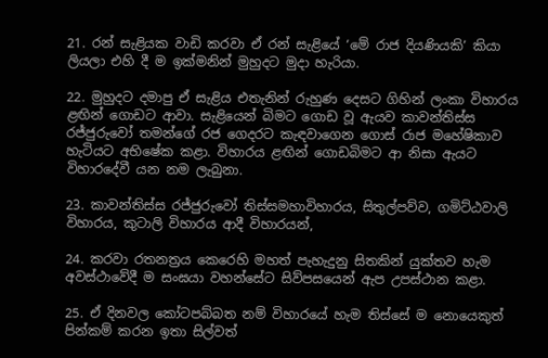21. රන් සැළියක වාඩි කරවා ඒ රන් සැළියේ ‘මේ රාජ දියණියකි’ කියා ලියලා එහි දී ම ඉක්මනින් මුහුදට මුදා හැරියා.

22. මුහුදට දමාපු ඒ සැළිය එතැනින් රුහුණ දෙසට ගිහින් ලංකා විහාරය ළඟින් ගොඩට ආවා. සැළියෙන් බිමට ගොඩ වූ ඇයව කාවන්තිස්ස රජ්ජුරුවෝ තමන්ගේ රජ ගෙදරට කැඳවාගෙන ගොස් රාජ මහේෂිකාව හැටියට අභිෂේක කළා. විහාරය ළඟින් ගොඩබිමට ආ නිසා ඇයට විහාරදේවී යන නම ලැබුනා.

23. කාවන්තිස්ස රජ්ජුරුවෝ තිස්සමහාවිහාරය, සිතුල්පව්ව, ගමිට්ඨවාලි විහාරය, කුටාලි විහාරය ආදී විහාරයන්,

24. කරවා රතනත්‍රය කෙරෙහි මහත් පැහැදුනු සිතකින් යුක්තව හැම අවස්ථාවේදී ම සංඝයා වහන්සේට සිව්පසයෙන් ඇප උපස්ථාන කළා.

25. ඒ දිනවල කෝටපබ්බත නම් විහාරයේ හැම තිස්සේ ම නොයෙකුත් පින්කම් කරන ඉතා සිල්වත්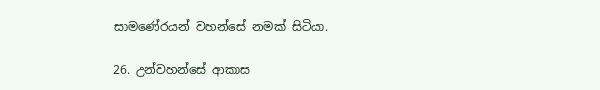සාමණේරයන් වහන්සේ නමක් සිටියා.

26. උන්වහන්සේ ආකාස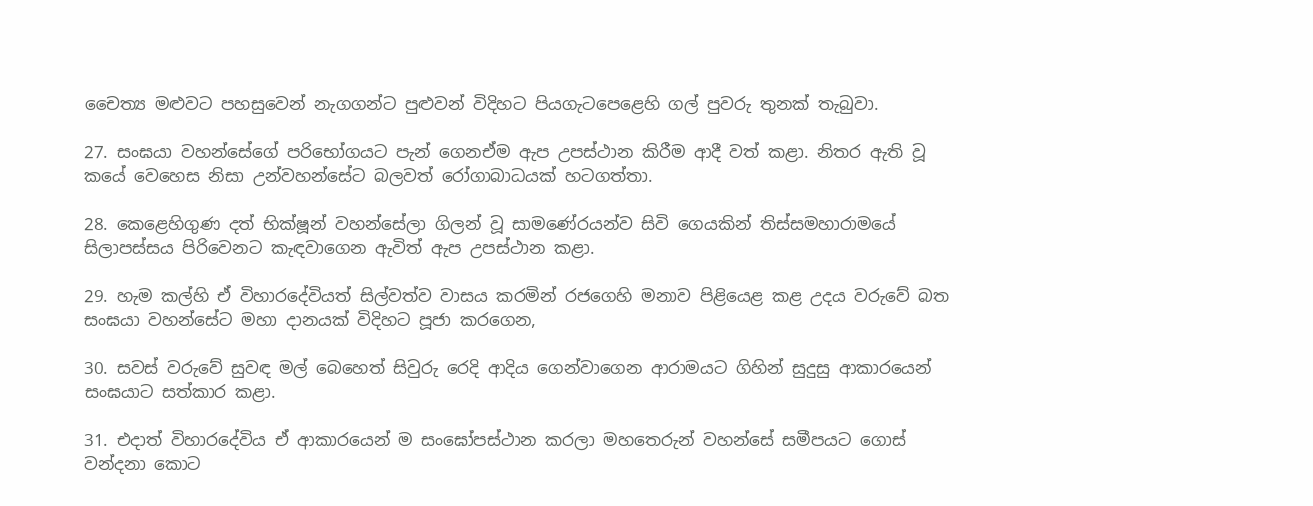චෛත්‍ය මළුවට පහසුවෙන් නැගගන්ට පුළුවන් විදිහට පියගැටපෙළෙහි ගල් පුවරු තුනක් තැබුවා.

27. සංඝයා වහන්සේගේ පරිභෝගයට පැන් ගෙනඒම ඇප උපස්ථාන කිරීම ආදී වත් කළා. නිතර ඇති වූ කයේ වෙහෙස නිසා උන්වහන්සේට බලවත් රෝගාබාධයක් හටගත්තා.

28. කෙළෙහිගුණ දත් භික්ෂූන් වහන්සේලා ගිලන් වූ සාමණේරයන්ව සිවි ගෙයකින් තිස්සමහාරාමයේ සිලාපස්සය පිරිවෙනට කැඳවාගෙන ඇවිත් ඇප උපස්ථාන කළා.

29. හැම කල්හි ඒ විහාරදේවියත් සිල්වත්ව වාසය කරමින් රජගෙහි මනාව පිළියෙළ කළ උදය වරුවේ බත සංඝයා වහන්සේට මහා දානයක් විදිහට පූජා කරගෙන,

30. සවස් වරුවේ සුවඳ මල් බෙහෙත් සිවුරු රෙදි ආදිය ගෙන්වාගෙන ආරාමයට ගිහින් සුදුසු ආකාරයෙන් සංඝයාට සත්කාර කළා.

31. එදාත් විහාරදේවිය ඒ ආකාරයෙන් ම සංඝෝපස්ථාන කරලා මහතෙරුන් වහන්සේ සමීපයට ගොස් වන්දනා කොට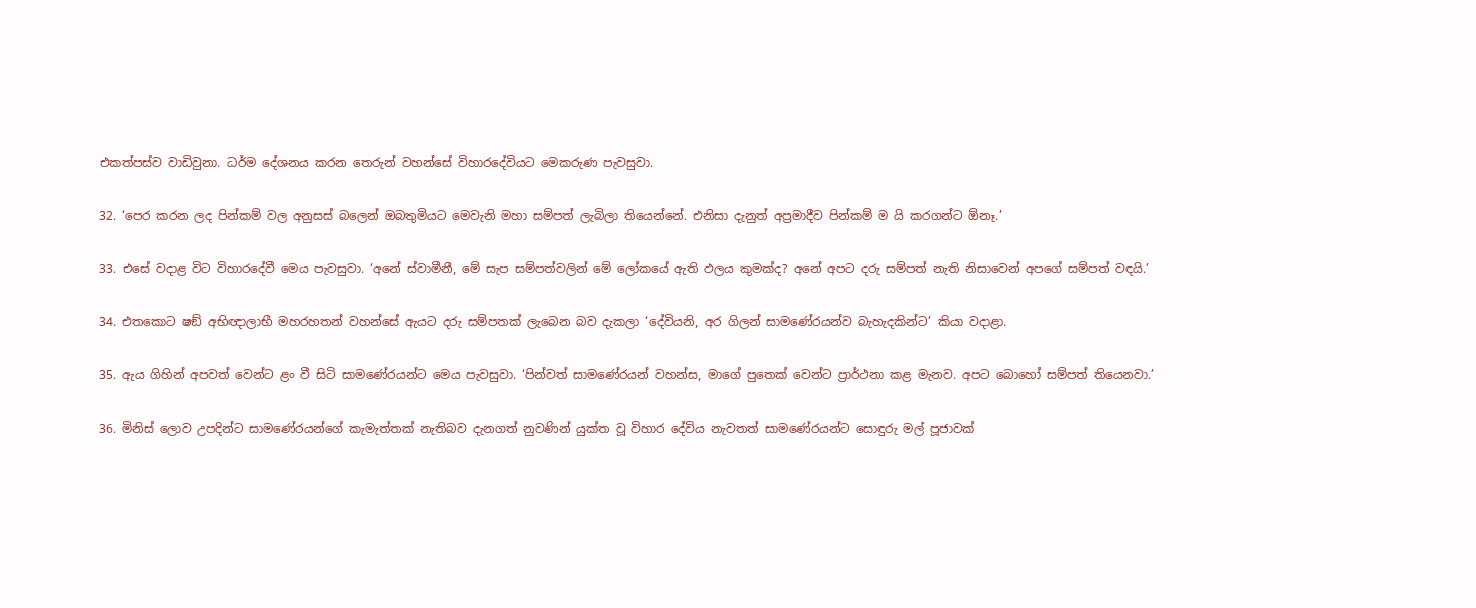එකත්පස්ව වාඩිවුනා. ධර්ම දේශනය කරන තෙරුන් වහන්සේ විහාරදේවියට මෙකරුණ පැවසුවා.

32. ‘පෙර කරන ලද පින්කම් වල අනුසස් බලෙන් ඔබතුමියට මෙවැනි මහා සම්පත් ලැබිලා තියෙන්නේ. එනිසා දැනුත් අප්‍රමාදීව පින්කම් ම යි කරගන්ට ඕනෑ.’

33. එසේ වදාළ විට විහාරදේවී මෙය පැවසුවා. ‘අනේ ස්වාමීනී, මේ සැප සම්පත්වලින් මේ ලෝකයේ ඇති ඵලය කුමක්ද? අනේ අපට දරු සම්පත් නැති නිසාවෙන් අපගේ සම්පත් වඳයි.’

34. එතකොට ෂඞ් අභිඥාලාභී මහරහතන් වහන්සේ ඇයට දරු සම්පතක් ලැබෙන බව දැකලා ‘දේවියනි, අර ගිලන් සාමණේරයන්ව බැහැදකින්ට’ කියා වදාළා.

35. ඇය ගිහින් අපවත් වෙන්ට ළං වී සිටි සාමණේරයන්ට මෙය පැවසුවා. ‘පින්වත් සාමණේරයන් වහන්ස, මාගේ පුතෙක් වෙන්ට ප්‍රාර්ථනා කළ මැනව. අපට බොහෝ සම්පත් තියෙනවා.’

36. මිනිස් ලොව උපදින්ට සාමණේරයන්ගේ කැමැත්තක් නැතිබව දැනගත් නුවණින් යුක්ත වූ විහාර දේවිය නැවතත් සාමණේරයන්ට සොඳුරු මල් පූජාවක්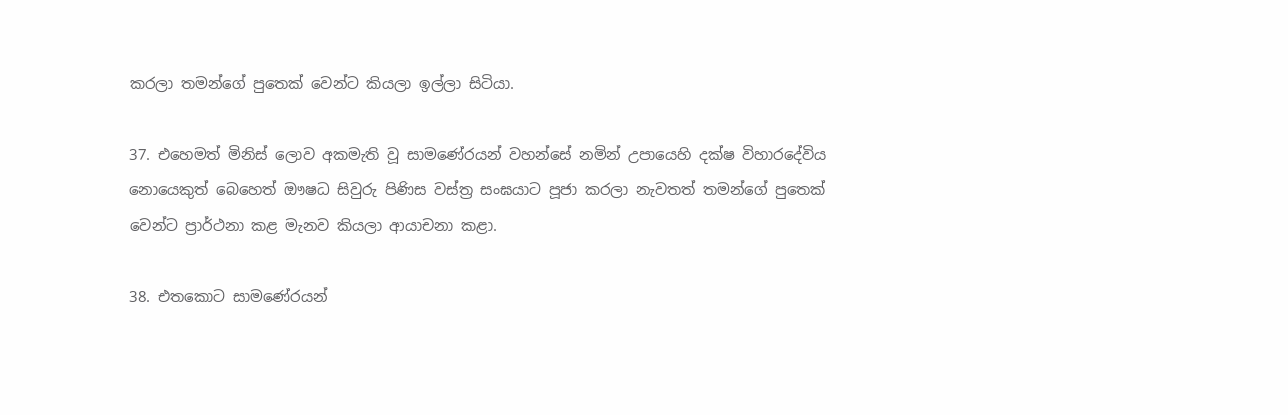කරලා තමන්ගේ පුතෙක් වෙන්ට කියලා ඉල්ලා සිටියා.

37. එහෙමත් මිනිස් ලොව අකමැති වූ සාමණේරයන් වහන්සේ නමින් උපායෙහි දක්ෂ විහාරදේවිය නොයෙකුත් බෙහෙත් ඖෂධ සිවුරු පිණිස වස්ත්‍ර සංඝයාට පූජා කරලා නැවතත් තමන්ගේ පුතෙක් වෙන්ට ප්‍රාර්ථනා කළ මැනව කියලා ආයාචනා කළා.

38. එතකොට සාමණේරයන්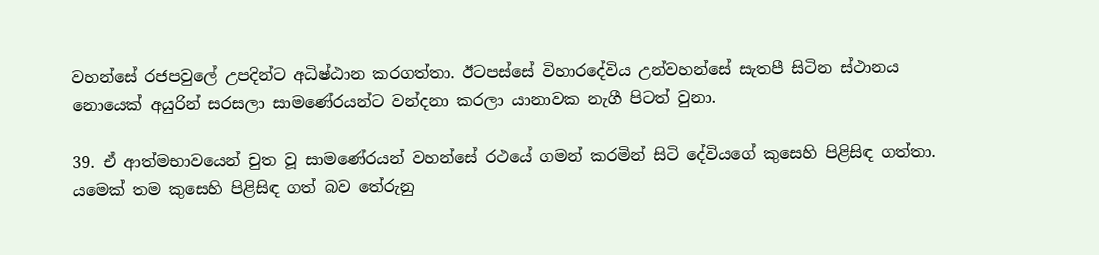වහන්සේ රජපවුලේ උපදින්ට අධිෂ්ඨාන කරගත්තා. ඊටපස්සේ විහාරදේවිය උන්වහන්සේ සැතපී සිටින ස්ථානය නොයෙක් අයුරින් සරසලා සාමණේරයන්ට වන්දනා කරලා යානාවක නැගී පිටත් වුනා.

39. ඒ ආත්මභාවයෙන් චුත වූ සාමණේරයන් වහන්සේ රථයේ ගමන් කරමින් සිටි දේවියගේ කුසෙහි පිළිසිඳ ගත්තා. යමෙක් තම කුසෙහි පිළිසිඳ ගත් බව තේරුනු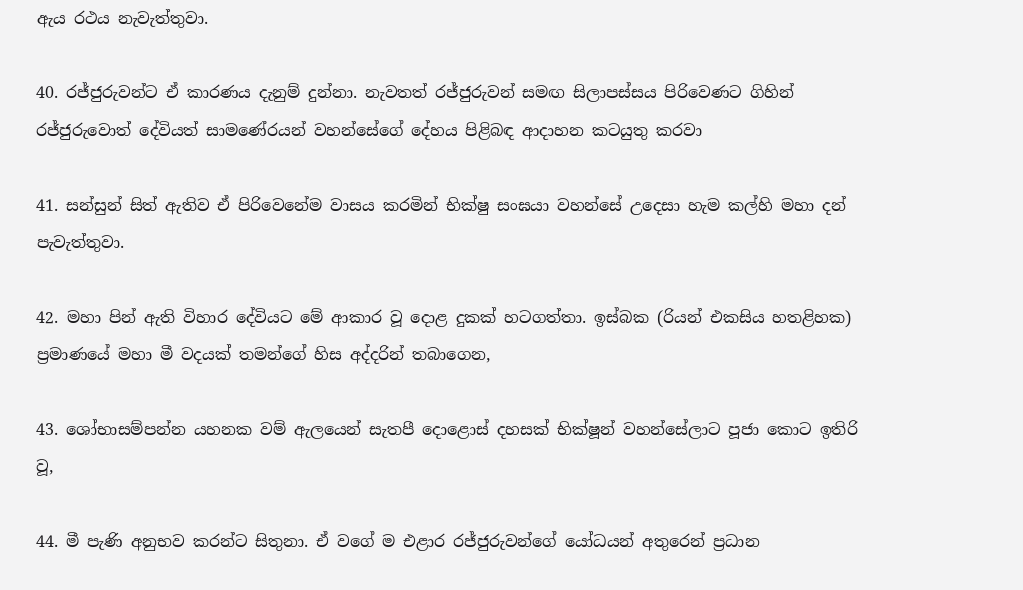ඇය රථය නැවැත්තුවා.

40. රජ්ජුරුවන්ට ඒ කාරණය දැනුම් දුන්නා. නැවතත් රජ්ජුරුවන් සමඟ සිලාපස්සය පිරිවෙණට ගිහින් රජ්ජුරුවොත් දේවියත් සාමණේරයන් වහන්සේගේ දේහය පිළිබඳ ආදාහන කටයුතු කරවා

41. සන්සුන් සිත් ඇතිව ඒ පිරිවෙනේම වාසය කරමින් භික්ෂු සංඝයා වහන්සේ උදෙසා හැම කල්හි මහා දන් පැවැත්තුවා.

42. මහා පින් ඇති විහාර දේවියට මේ ආකාර වූ දොළ දුකක් හටගත්තා. ඉස්බක (රියන් එකසිය හතළිහක) ප්‍රමාණයේ මහා මී වදයක් තමන්ගේ හිස අද්දරින් තබාගෙන,

43. ශෝභාසම්පන්න යහනක වම් ඇලයෙන් සැතපී දොළොස් දහසක් භික්ෂූන් වහන්සේලාට පූජා කොට ඉතිරි වූ,

44. මී පැණි අනුභව කරන්ට සිතුනා. ඒ වගේ ම එළාර රජ්ජුරුවන්ගේ යෝධයන් අතුරෙන් ප්‍රධාන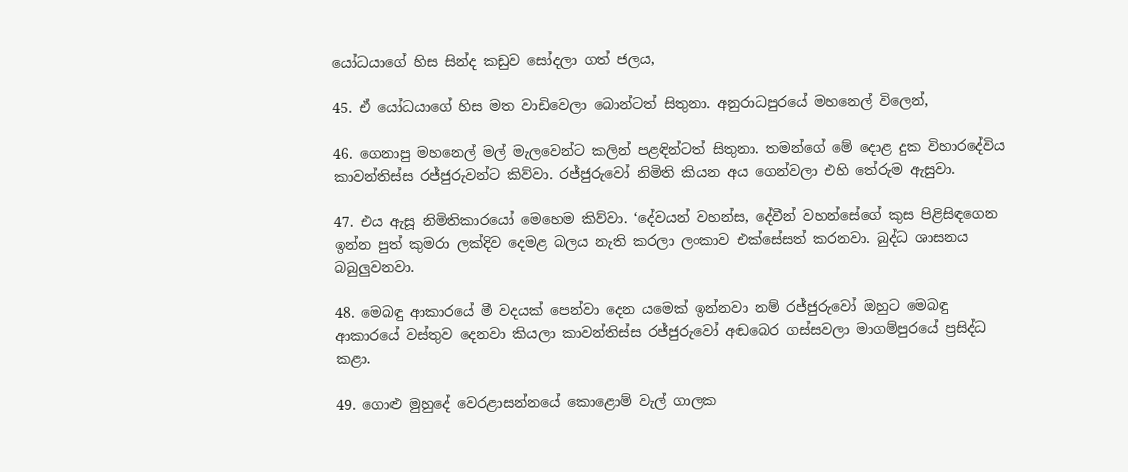යෝධයාගේ හිස සින්ද කඩුව සෝදලා ගත් ජලය,

45. ඒ යෝධයාගේ හිස මත වාඩිවෙලා බොන්ටත් සිතුනා. අනුරාධපුරයේ මහනෙල් විලෙන්,

46. ගෙනාපු මහනෙල් මල් මැලවෙන්ට කලින් පළඳින්ටත් සිතුනා. තමන්ගේ මේ දොළ දුක විහාරදේවිය කාවන්තිස්ස රජ්ජුරුවන්ට කිව්වා. රජ්ජුරුවෝ නිමිති කියන අය ගෙන්වලා එහි තේරුම ඇසුවා.

47. එය ඇසූ නිමිතිකාරයෝ මෙහෙම කිව්වා. ‘දේවයන් වහන්ස, දේවීන් වහන්සේගේ කුස පිළිසිඳගෙන ඉන්න පුත් කුමරා ලක්දිව දෙමළ බලය නැති කරලා ලංකාව එක්සේසත් කරනවා. බුද්ධ ශාසනය බබුලුවනවා.

48. මෙබඳු ආකාරයේ මී වදයක් පෙන්වා දෙන යමෙක් ඉන්නවා නම් රජ්ජුරුවෝ ඔහුට මෙබඳු ආකාරයේ වස්තුව දෙනවා කියලා කාවන්තිස්ස රජ්ජුරුවෝ අඬබෙර ගස්සවලා මාගම්පුරයේ ප්‍රසිද්ධ කළා.

49. ගොළු මුහුදේ වෙරළාසන්නයේ කොළොම් වැල් ගාලක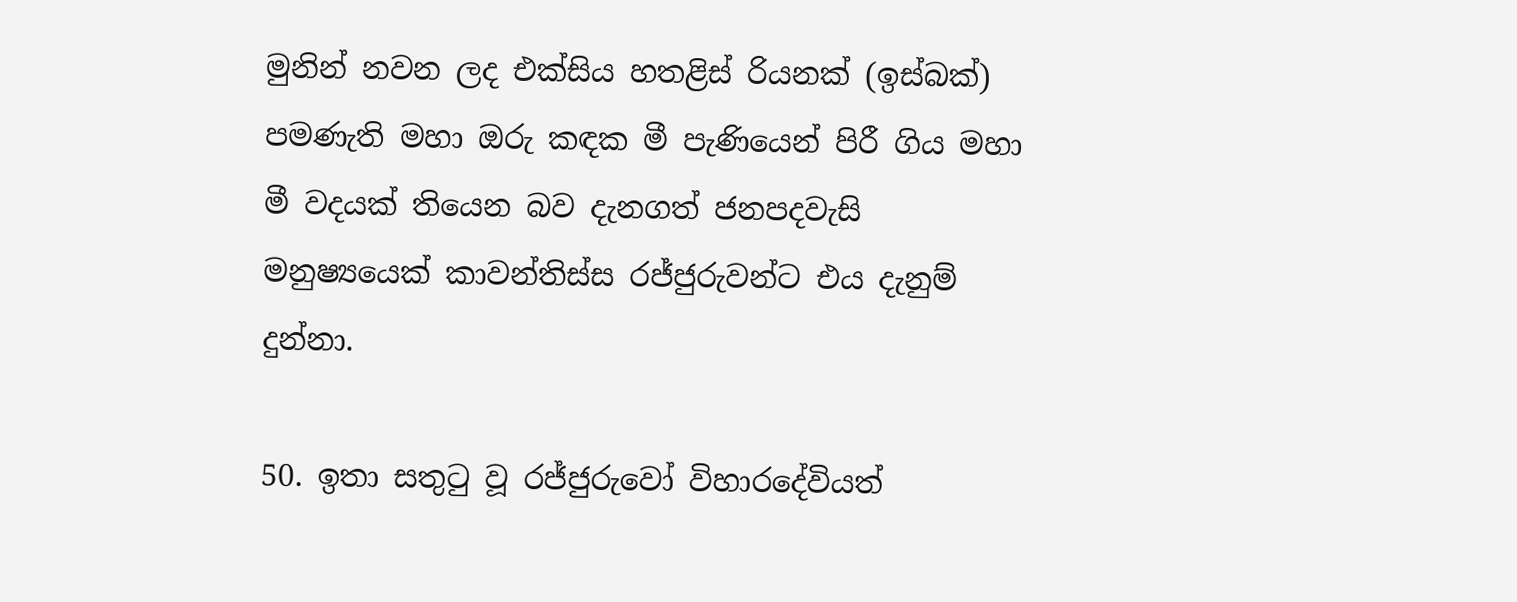මුනින් නවන ලද එක්සිය හතළිස් රියනක් (ඉස්බක්) පමණැති මහා ඔරු කඳක මී පැණියෙන් පිරී ගිය මහා මී වදයක් තියෙන බව දැනගත් ජනපදවැසි මනුෂ්‍යයෙක් කාවන්තිස්ස රජ්ජුරුවන්ට එය දැනුම් දුන්නා.

50. ඉතා සතුටු වූ රජ්ජුරුවෝ විහාරදේවියත්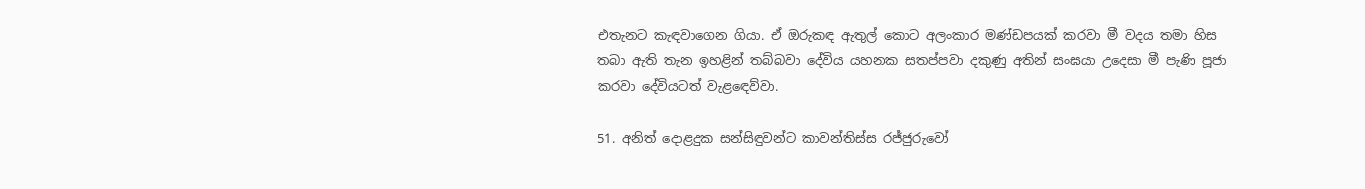එතැනට කැඳවාගෙන ගියා. ඒ ඔරුකඳ ඇතුල් කොට අලංකාර මණ්ඩපයක් කරවා මී වදය තමා හිස තබා ඇති තැන ඉහළින් තබ්බවා දේවිය යහනක සතප්පවා දකුණු අතින් සංඝයා උදෙසා මී පැණි පූජා කරවා දේවියටත් වැළඳෙව්වා.

51. අනිත් දොළදුක සන්සිඳුවන්ට කාවන්තිස්ස රජ්ජුරුවෝ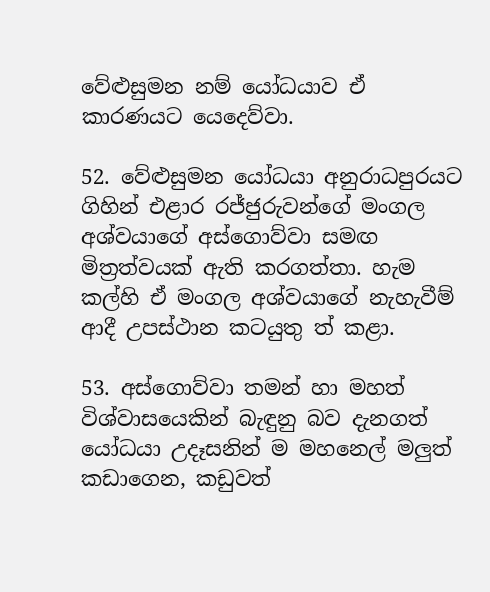වේළුසුමන නම් යෝධයාව ඒ කාරණයට යෙදෙව්වා.

52. වේළුසුමන යෝධයා අනුරාධපුරයට ගිහින් එළාර රජ්ජුරුවන්ගේ මංගල අශ්වයාගේ අස්ගොව්වා සමඟ මිත්‍රත්වයක් ඇති කරගත්තා. හැම කල්හි ඒ මංගල අශ්වයාගේ නැහැවීම් ආදී උපස්ථාන කටයුතු ත් කළා.

53. අස්ගොව්වා තමන් හා මහත් විශ්වාසයෙකින් බැඳුනු බව දැනගත් යෝධයා උදෑසනින් ම මහනෙල් මලුත් කඩාගෙන, කඩුවත්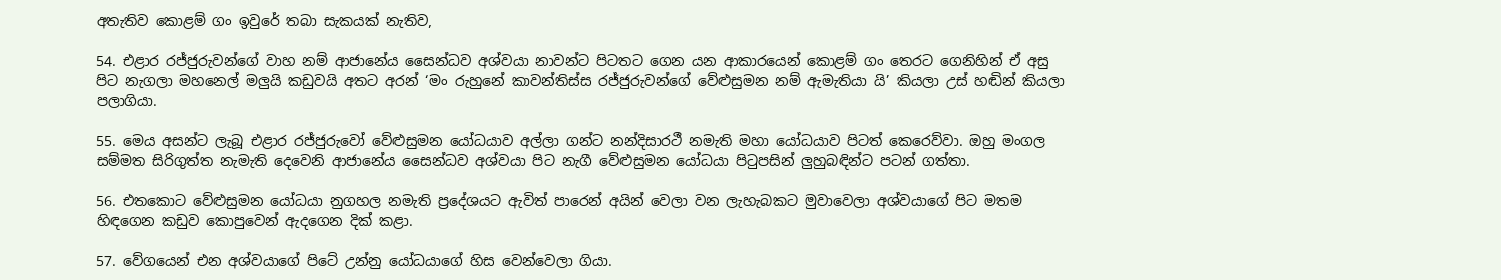අතැතිව කොළම් ගං ඉවුරේ තබා සැකයක් නැතිව,

54. එළාර රජ්ජුරුවන්ගේ වාහ නම් ආජානේය සෛන්ධව අශ්වයා නාවන්ට පිටතට ගෙන යන ආකාරයෙන් කොළම් ගං තෙරට ගෙනිහින් ඒ අසු පිට නැගලා මහනෙල් මලුයි කඩුවයි අතට අරන් ‘මං රුහුනේ කාවන්තිස්ස රජ්ජුරුවන්ගේ වේළුසුමන නම් ඇමැතියා යි’ කියලා උස් හඬින් කියලා පලාගියා.

55. මෙය අසන්ට ලැබූ එළාර රජ්ජුරුවෝ වේළුසුමන යෝධයාව අල්ලා ගන්ට නන්දිසාරථී නමැති මහා යෝධයාව පිටත් කෙරෙව්වා. ඔහු මංගල සම්මත සිරිගුත්ත නැමැති දෙවෙනි ආජානේය සෛන්ධව අශ්වයා පිට නැගී වේළුසුමන යෝධයා පිටුපසින් ලුහුබඳින්ට පටන් ගත්තා.

56. එතකොට වේළුසුමන යෝධයා නුගහල නමැති ප්‍රදේශයට ඇවිත් පාරෙන් අයින් වෙලා වන ලැහැබකට මුවාවෙලා අශ්වයාගේ පිට මතම හිඳගෙන කඩුව කොපුවෙන් ඇදගෙන දික් කළා.

57. වේගයෙන් එන අශ්වයාගේ පිටේ උන්නු යෝධයාගේ හිස වෙන්වෙලා ගියා.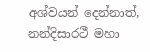අශ්වයන් දෙන්නාත්, නන්දිසාරථී මහා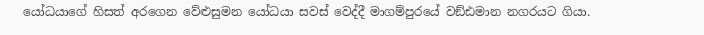යෝධයාගේ හිසත් අරගෙන වේළුසුමන යෝධයා සවස් වෙද්දී මාගම්පුරයේ වඞ්ඪමාන නගරයට ගියා.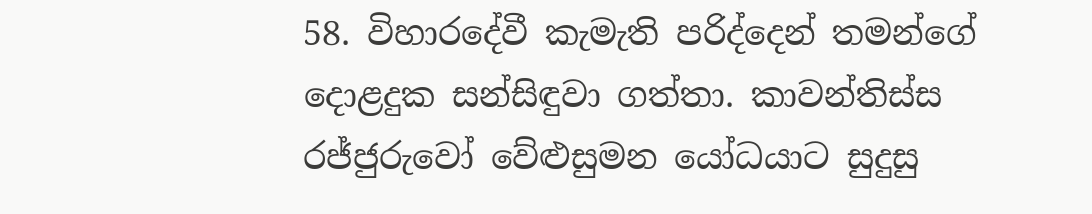58. විහාරදේවී කැමැති පරිද්දෙන් තමන්ගේ දොළදුක සන්සිඳුවා ගත්තා. කාවන්තිස්ස රජ්ජුරුවෝ වේළුසුමන යෝධයාට සුදුසු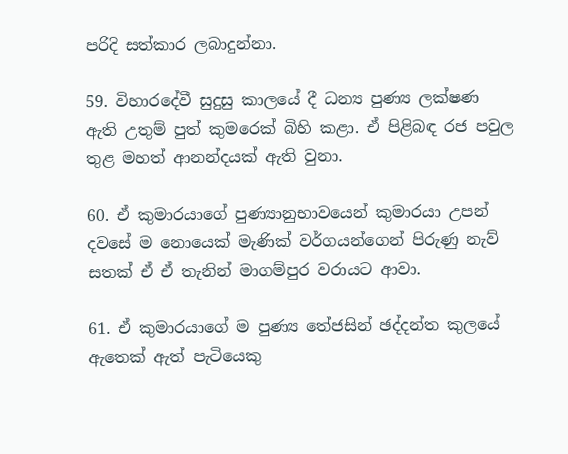පරිදි සත්කාර ලබාදුන්නා.

59. විහාරදේවී සුදුසු කාලයේ දී ධන්‍ය පුණ්‍ය ලක්ෂණ ඇති උතුම් පුත් කුමරෙක් බිහි කළා. ඒ පිළිබඳ රජ පවුල තුළ මහත් ආනන්දයක් ඇති වුනා.

60. ඒ කුමාරයාගේ පුණ්‍යානුභාවයෙන් කුමාරයා උපන් දවසේ ම නොයෙක් මැණික් වර්ගයන්ගෙන් පිරුණු නැව් සතක් ඒ ඒ තැනින් මාගම්පුර වරායට ආවා.

61. ඒ කුමාරයාගේ ම පුණ්‍ය තේජසින් ඡද්දන්ත කුලයේ ඇතෙක් ඇත් පැටියෙකු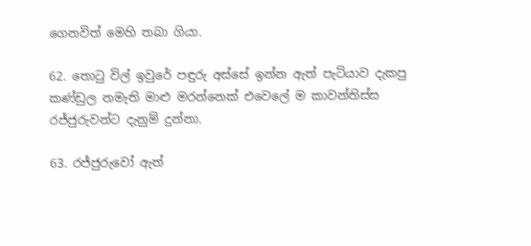ගෙනවිත් මෙහි තබා ගියා.

62. තොටු විල් ඉවුරේ පඳුරු අස්සේ ඉන්න ඇත් පැටියාව දැකපු කණ්ඩුල නමැති මාළු මරන්නෙක් එවෙලේ ම කාවන්තිස්ස රජ්ජුරුවන්ට දැනුම් දුන්නා.

63. රජ්ජුරුවෝ ඇත්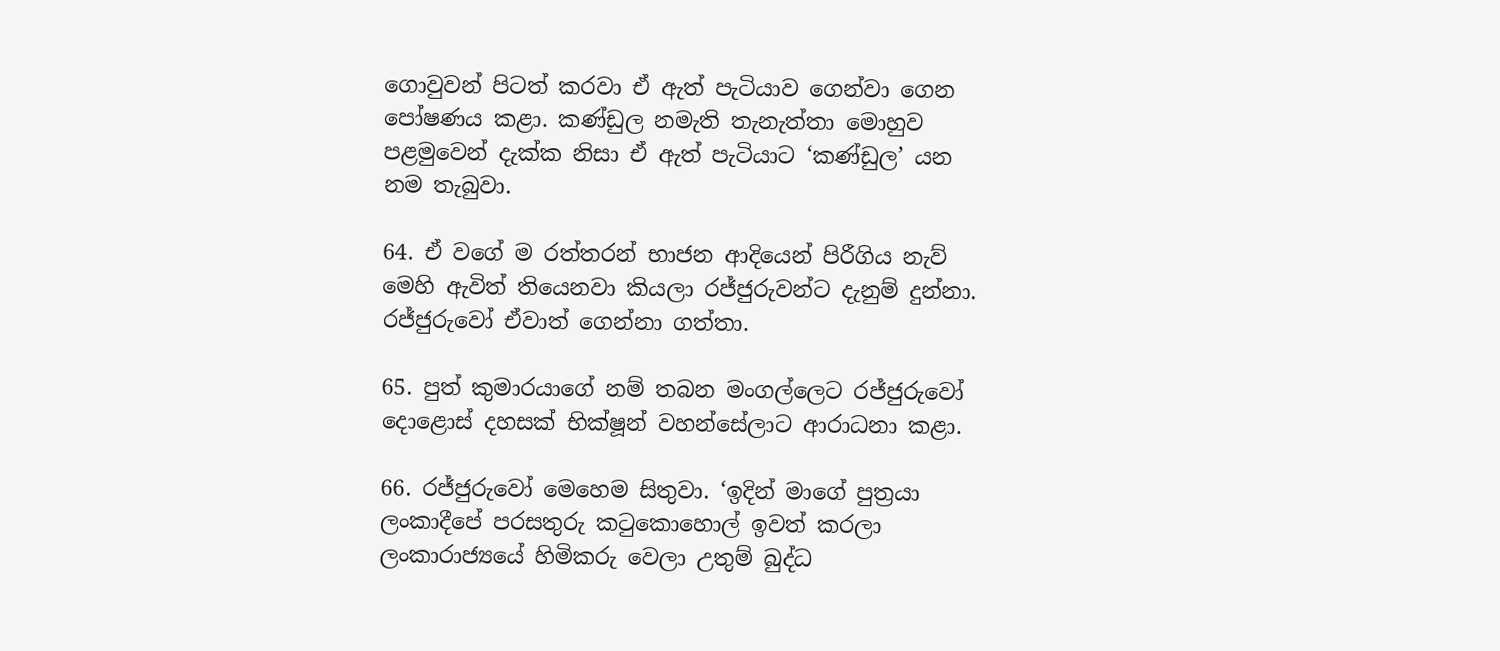ගොවුවන් පිටත් කරවා ඒ ඇත් පැටියාව ගෙන්වා ගෙන පෝෂණය කළා. කණ්ඩුල නමැති තැනැත්තා මොහුව පළමුවෙන් දැක්ක නිසා ඒ ඇත් පැටියාට ‘කණ්ඩුල’ යන නම තැබුවා.

64. ඒ වගේ ම රත්තරන් භාජන ආදියෙන් පිරීගිය නැව් මෙහි ඇවිත් තියෙනවා කියලා රජ්ජුරුවන්ට දැනුම් දුන්නා. රජ්ජුරුවෝ ඒවාත් ගෙන්නා ගත්තා.

65. පුත් කුමාරයාගේ නම් තබන මංගල්ලෙට රජ්ජුරුවෝ දොළොස් දහසක් භික්ෂූන් වහන්සේලාට ආරාධනා කළා.

66. රජ්ජුරුවෝ මෙහෙම සිතුවා. ‘ඉදින් මාගේ පුත්‍රයා ලංකාදීපේ පරසතුරු කටුකොහොල් ඉවත් කරලා ලංකාරාජ්‍යයේ හිමිකරු වෙලා උතුම් බුද්ධ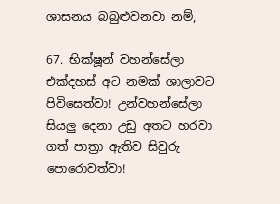ශාසනය බබුළුවනවා නම්,

67. භික්ෂූන් වහන්සේලා එක්දහස් අට නමක් ශාලාවට පිවිසෙත්වා! උන්වහන්සේලා සියලු දෙනා උඩු අතට හරවා ගත් පාත්‍රා ඇතිව සිවුරු පොරොවත්වා!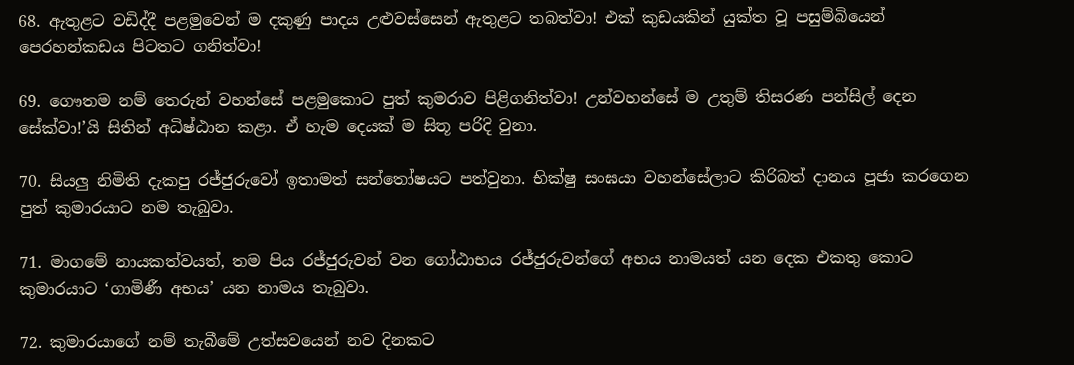68. ඇතුළට වඩිද්දී පළමුවෙන් ම දකුණු පාදය උළුවස්සෙන් ඇතුළට තබත්වා! එක් කුඩයකින් යුක්ත වූ පසුම්බියෙන් පෙරහන්කඩය පිටතට ගනිත්වා!

69. ගෞතම නම් තෙරුන් වහන්සේ පළමුකොට පුත් කුමරාව පිළිගනිත්වා! උන්වහන්සේ ම උතුම් තිසරණ පන්සිල් දෙන සේක්වා!’යි සිතින් අධිෂ්ඨාන කළා. ඒ හැම දෙයක් ම සිතූ පරිදි වුනා.

70. සියලු නිමිති දැකපු රජ්ජුරුවෝ ඉතාමත් සන්තෝෂයට පත්වුනා. භික්ෂු සංඝයා වහන්සේලාට කිරිබත් දානය පූජා කරගෙන පුත් කුමාරයාට නම තැබුවා.

71. මාගමේ නායකත්වයත්, තම පිය රජ්ජුරුවන් වන ගෝඨාභය රජ්ජුරුවන්ගේ අභය නාමයත් යන දෙක එකතු කොට කුමාරයාට ‘ගාමිණී අභය’ යන නාමය තැබුවා.

72. කුමාරයාගේ නම් තැබීමේ උත්සවයෙන් නව දිනකට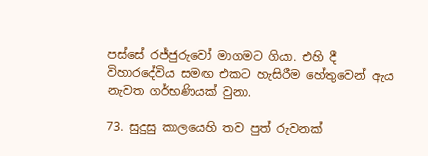පස්සේ රජ්ජුරුවෝ මාගමට ගියා. එහි දී විහාරදේවිය සමඟ එකට හැසිරීම හේතුවෙන් ඇය නැවත ගර්භණියක් වුනා.

73. සුදුසු කාලයෙහි තව පුත් රුවනක්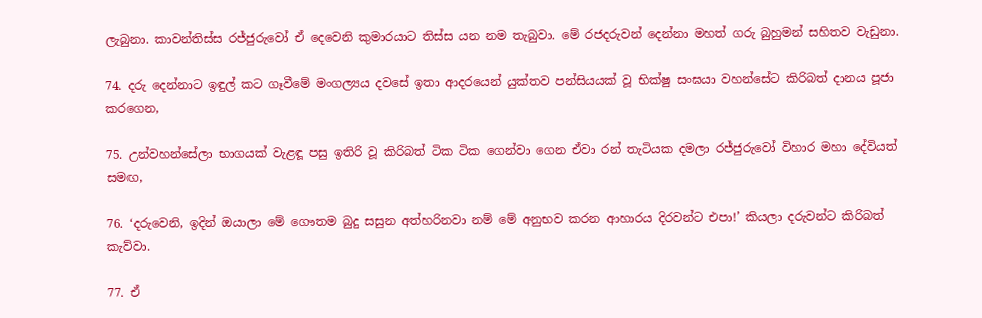ලැබුනා. කාවන්තිස්ස රජ්ජුරුවෝ ඒ දෙවෙනි කුමාරයාට තිස්ස යන නම තැබුවා. මේ රජදරුවන් දෙන්නා මහත් ගරු බුහුමන් සහිතව වැඩුනා.

74. දරු දෙන්නාට ඉඳුල් කට ගෑවීමේ මංගල්‍යය දවසේ ඉතා ආදරයෙන් යුක්තව පන්සියයක් වූ භික්ෂු සංඝයා වහන්සේට කිරිබත් දානය පූජා කරගෙන,

75. උන්වහන්සේලා භාගයක් වැළඳූ පසු ඉතිරි වූ කිරිබත් ටික ටික ගෙන්වා ගෙන ඒවා රන් තැටියක දමලා රජ්ජුරුවෝ විහාර මහා දේවියත් සමඟ,

76. ‘දරුවෙනි, ඉදින් ඔයාලා මේ ගෞතම බුදු සසුන අත්හරිනවා නම් මේ අනුභව කරන ආහාරය දිරවන්ට එපා!’ කියලා දරුවන්ට කිරිබත් කැව්වා.

77. ඒ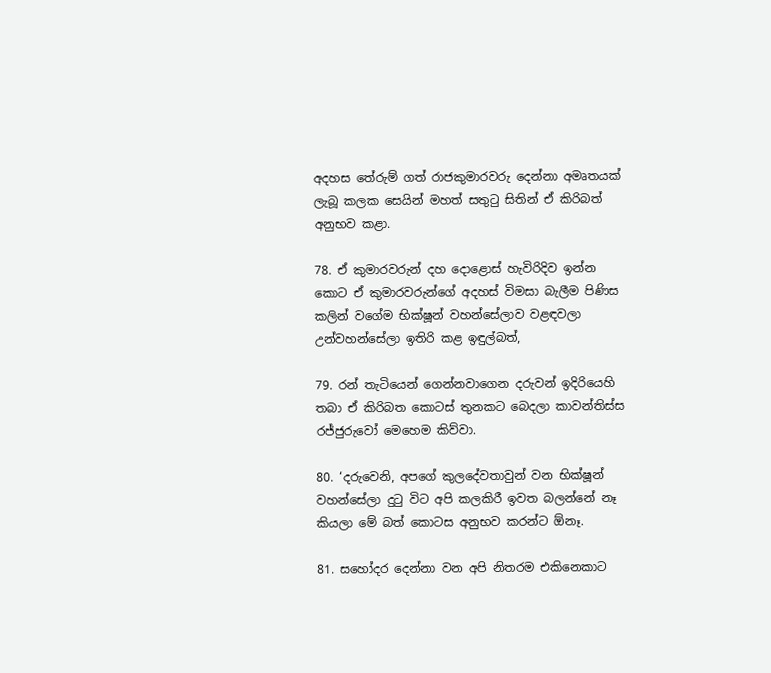අදහස තේරුම් ගත් රාජකුමාරවරු දෙන්නා අමෘතයක් ලැබූ කලක සෙයින් මහත් සතුටු සිතින් ඒ කිරිබත් අනුභව කළා.

78. ඒ කුමාරවරුන් දහ දොළොස් හැවිරිදිව ඉන්න කොට ඒ කුමාරවරුන්ගේ අදහස් විමසා බැලීම පිණිස කලින් වගේම භික්ෂූන් වහන්සේලාව වළඳවලා උන්වහන්සේලා ඉතිරි කළ ඉඳුල්බත්,

79. රන් තැටියෙන් ගෙන්නවාගෙන දරුවන් ඉදිරියෙහි තබා ඒ කිරිබත කොටස් තුනකට බෙදලා කාවන්තිස්ස රජ්ජුරුවෝ මෙහෙම කිව්වා.

80. ‘දරුවෙනි, අපගේ කුලදේවතාවුන් වන භික්ෂූන් වහන්සේලා දුටු විට අපි කලකිරී ඉවත බලන්නේ නෑ කියලා මේ බත් කොටස අනුභව කරන්ට ඕනෑ.

81. සහෝදර දෙන්නා වන අපි නිතරම එකිනෙකාට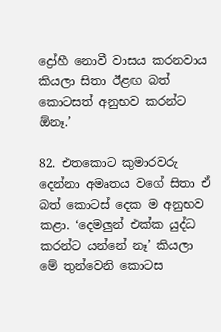ද්‍රෝහී නොවී වාසය කරනවාය කියලා සිතා ඊළඟ බත් කොටසත් අනුභව කරන්ට ඕනෑ.’

82. එතකොට කුමාරවරු දෙන්නා අමෘතය වගේ සිතා ඒ බත් කොටස් දෙක ම අනුභව කළා. ‘දෙමලුන් එක්ක යුද්ධ කරන්ට යන්නේ නෑ’ කියලා මේ තුන්වෙනි කොටස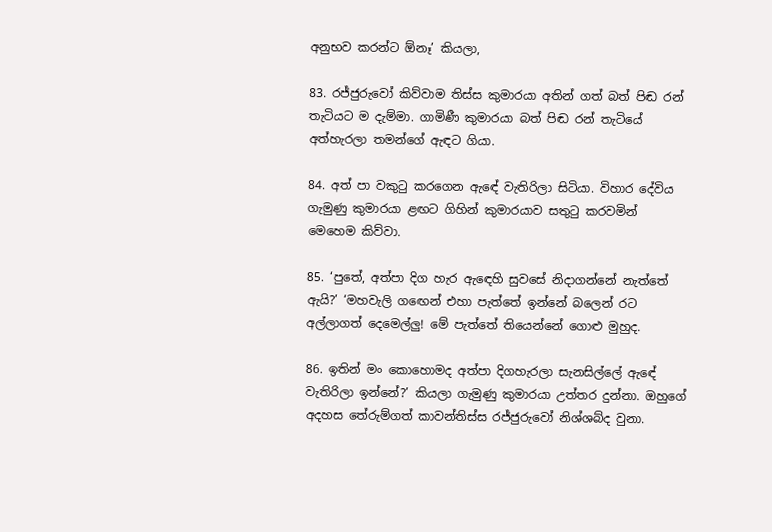අනුභව කරන්ට ඕනෑ’ කියලා,

83. රජ්ජුරුවෝ කිව්වාම තිස්ස කුමාරයා අතින් ගත් බත් පිඬ රන් තැටියට ම දැම්මා. ගාමිණී කුමාරයා බත් පිඬ රන් තැටියේ අත්හැරලා තමන්ගේ ඇඳට ගියා.

84. අත් පා වකුටු කරගෙන ඇඳේ වැතිරිලා සිටියා. විහාර දේවිය ගැමුණු කුමාරයා ළඟට ගිහින් කුමාරයාව සතුටු කරවමින් මෙහෙම කිව්වා.

85. ‘පුතේ, අත්පා දිග හැර ඇඳෙහි සුවසේ නිදාගන්නේ නැත්තේ ඇයි?’ ‘මහවැලි ගඟෙන් එහා පැත්තේ ඉන්නේ බලෙන් රට අල්ලාගත් දෙමෙල්ලු! මේ පැත්තේ තියෙන්නේ ගොළු මුහුද.

86. ඉතින් මං කොහොමද අත්පා දිගහැරලා සැනසිල්ලේ ඇඳේ වැතිරිලා ඉන්නේ?’ කියලා ගැමුණු කුමාරයා උත්තර දුන්නා. ඔහුගේ අදහස තේරුම්ගත් කාවන්තිස්ස රජ්ජුරුවෝ නිශ්ශබ්ද වුනා.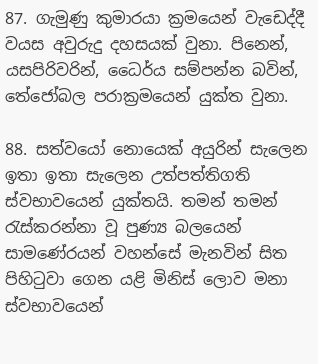87. ගැමුණු කුමාරයා ක්‍රමයෙන් වැඩෙද්දී වයස අවුරුදු දහසයක් වුනා. පිනෙන්, යසපිරිවරින්, ධෛර්ය සම්පන්න බවින්, තේජෝබල පරාක්‍රමයෙන් යුක්ත වුනා.

88. සත්වයෝ නොයෙක් අයුරින් සැලෙන ඉතා ඉතා සැලෙන උත්පත්තිගති ස්වභාවයෙන් යුක්තයි. තමන් තමන් රැස්කරන්නා වූ පුණ්‍ය බලයෙන් සාමණේරයන් වහන්සේ මැනවින් සිත පිහිටුවා ගෙන යළි මිනිස් ලොව මනා ස්වභාවයෙන්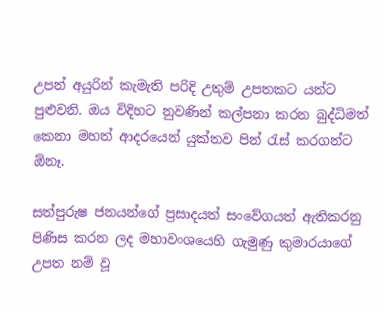උපන් අයුරින් කැමැති පරිදි උතුම් උපතකට යන්ට පුළුවනි. ඔය විදිහට නුවණින් කල්පනා කරන බුද්ධිමත් කෙනා මහත් ආදරයෙන් යුක්තව පින් රැස් කරගන්ට ඕනෑ.

සත්පුරුෂ ජනයන්ගේ ප්‍රසාදයත් සංවේගයත් ඇතිකරනු පිණිස කරන ලද මහාවංශයෙහි ගැමුණු කුමාරයාගේ උපත නම් වූ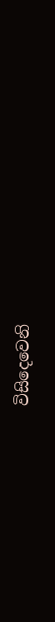විසිදෙවෙනි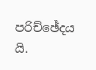පරිච්ඡේදය යි.